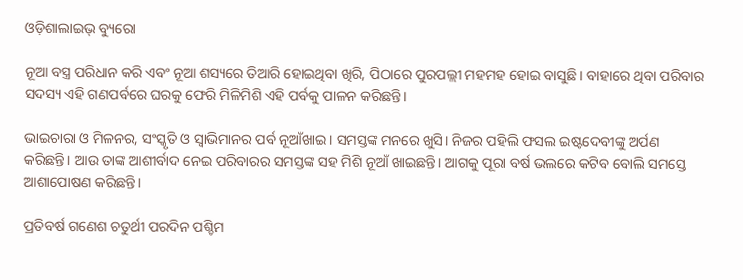ଓଡ଼ିଶାଲାଇଭ୍‌ ବ୍ୟୁରୋ

ନୂଆ ବସ୍ତ୍ର ପରିଧାନ କରି ଏବଂ ନୂଆ ଶସ୍ୟରେ ତିଆରି ହୋଇଥିବା ଖିରି, ପିଠାରେ ପୁରପଲ୍ଲୀ ମହମହ ହୋଇ ବାସୁଛି। ବାହାରେ ଥିବା ପରିବାର ସଦସ୍ୟ ଏହି ଗଣପର୍ବରେ ଘରକୁ ଫେରି ମିଳିମିଶି ଏହି ପର୍ବକୁ ପାଳନ କରିଛନ୍ତି।

ଭାଇଚାରା ଓ ମିଳନର, ସଂସ୍କୃତି ଓ ସ୍ଵାଭିମାନର ପର୍ବ ନୂଆଁଖାଇ। ସମସ୍ତଙ୍କ ମନରେ ଖୁସି। ନିଜର ପହିଲି ଫସଲ ଇଷ୍ଟଦେବୀଙ୍କୁ ଅର୍ପଣ କରିଛନ୍ତି। ଆଉ ତାଙ୍କ ଆଶୀର୍ବାଦ ନେଇ ପରିବାରର ସମସ୍ତଙ୍କ ସହ ମିଶି ନୂଆଁ ଖାଇଛନ୍ତି। ଆଗକୁ ପୂରା ବର୍ଷ ଭଲରେ କଟିବ ବୋଲି ସମସ୍ତେ ଆଶାପୋଷଣ କରିଛନ୍ତି।

ପ୍ରତିବର୍ଷ ଗଣେଶ ଚତୁର୍ଥୀ ପରଦିନ ପଶ୍ଚିମ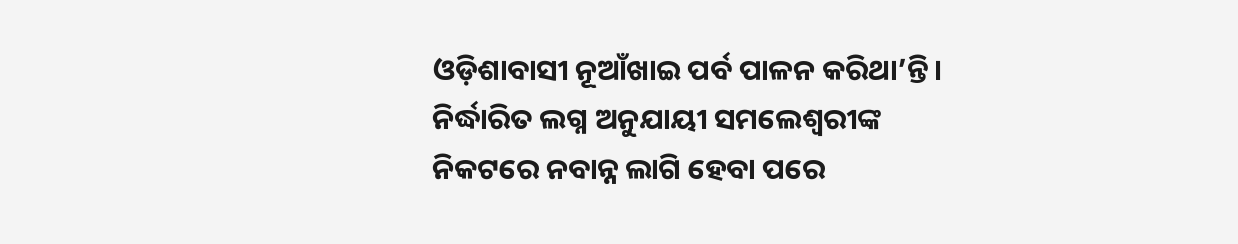ଓଡ଼ିଶାବାସୀ ନୂଆଁଖାଇ ପର୍ବ ପାଳନ କରିଥା’ନ୍ତି। ନିର୍ଦ୍ଧାରିତ ଲଗ୍ନ ଅନୁଯାୟୀ ସମଲେଶ୍ୱରୀଙ୍କ ନିକଟରେ ନବାନ୍ନ ଲାଗି ହେବା ପରେ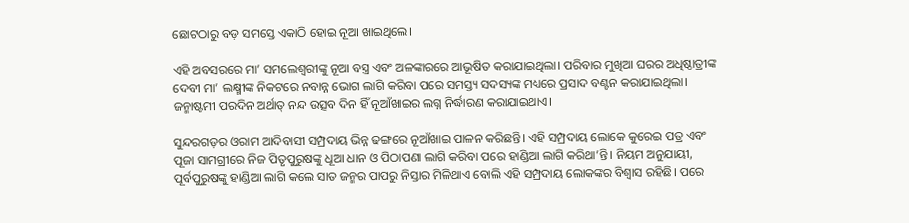ଛୋଟଠାରୁ ବଡ଼ ସମସ୍ତେ ଏକାଠି ହୋଇ ନୂଆ ଖାଇଥିଲେ।

ଏହି ଅବସରରେ ମା’ ସମଲେଶ୍ୱରୀଙ୍କୁ ନୂଆ ବସ୍ତ୍ର ଏବଂ ଅଳଙ୍କାରରେ ଆଭୂଷିତ କରାଯାଇଥିଲା। ପରିବାର ମୁଖିଆ ଘରର ଅଧିଷ୍ଠାତ୍ରୀଙ୍କ ଦେବୀ ମା’ ଲକ୍ଷ୍ମୀଙ୍କ ନିକଟରେ ନବାନ୍ନ ଭୋଗ ଲାଗି କରିବା ପରେ ସମସ୍ତ୍ୟ ସଦସ୍ୟଙ୍କ ମଧ୍ୟରେ ପ୍ରସାଦ ବଣ୍ଟନ କରାଯାଇଥିଲା। ଜନ୍ମାଷ୍ଟମୀ ପରଦିନ ଅର୍ଥାତ୍‍ ନନ୍ଦ ଉତ୍ସବ ଦିନ ହିଁ ନୂଆଁଖାଇର ଲଗ୍ନ ନିର୍ଦ୍ଧାରଣ କରାଯାଇଥାଏ।

ସୁନ୍ଦରଗଡ଼ର ଓରାମ ଆଦିବାସୀ ସମ୍ପ୍ରଦାୟ ଭିନ୍ନ ଢଙ୍ଗରେ ନୂଆଁଖାଇ ପାଳନ କରିଛନ୍ତି। ଏହି ସମ୍ପ୍ରଦାୟ ଲୋକେ କୁରେଇ ପତ୍ର ଏବଂ ପୂଜା ସାମଗ୍ରୀରେ ନିଜ ପିତୃପୁରୁଷଙ୍କୁ ଧୂଆ ଧାନ ଓ ପିଠାପଣା ଲାଗି କରିବା ପରେ ହାଣ୍ଡିଆ ଲାଗି କରିଥା’ନ୍ତି। ନିୟମ ଅନୁଯାୟୀ, ପୂର୍ବପୁରୁଷଙ୍କୁ ହାଣ୍ଡିଆ ଲାଗି କଲେ ସାତ ଜନ୍ମର ପାପରୁ ନିସ୍ତାର ମିଳିଥାଏ ବୋଲି ଏହି ସମ୍ପ୍ରଦାୟ ଲୋକଙ୍କର ବିଶ୍ୱାସ ରହିଛି। ପରେ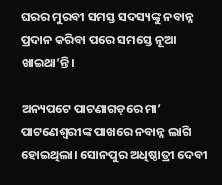ଘରର ମୁରବୀ ସମସ୍ତ ସଦସ୍ୟଙ୍କୁ ନବାନ୍ନ ପ୍ରଦାନ କରିବା ପରେ ସମସ୍ତେ ନୂଆ ଖାଇଥା’ନ୍ତି।

ଅନ୍ୟପଟେ ପାଟଣାଗଡ଼ରେ ମା’ ପାଟଣେଶ୍ୱରୀଙ୍କ ପାଖରେ ନବାନ୍ନ ଲାଗି ହୋଇଥିଲା। ସୋନପୁର ଅଧିଷ୍ଠାତ୍ରୀ ଦେବୀ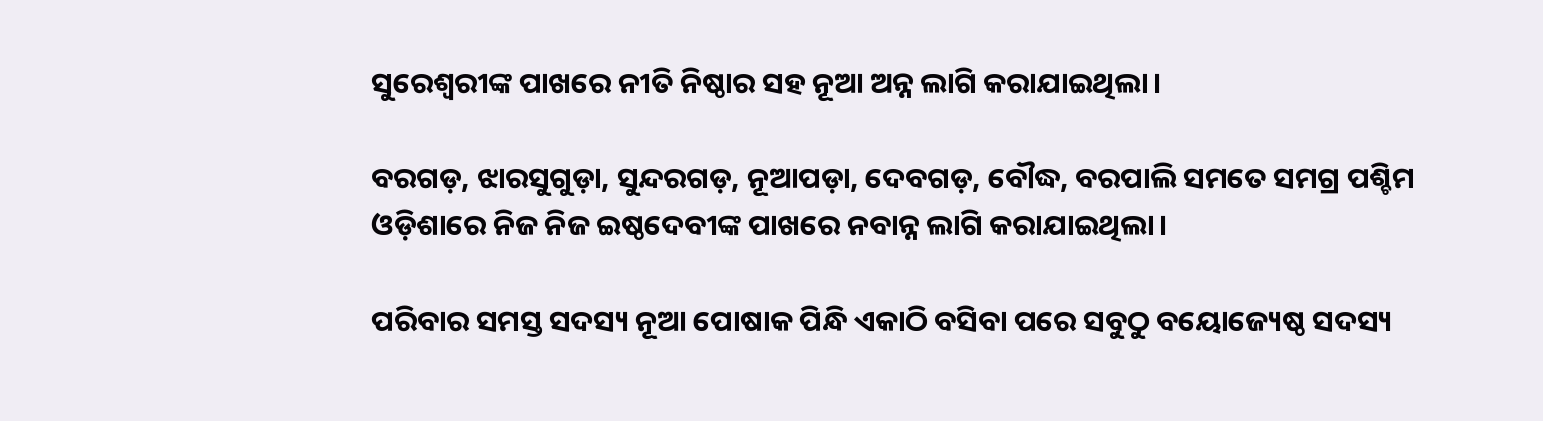ସୁରେଶ୍ୱରୀଙ୍କ ପାଖରେ ନୀତି ନିଷ୍ଠାର ସହ ନୂଆ ଅନ୍ନ ଲାଗି କରାଯାଇଥିଲା।

ବରଗଡ଼, ଝାରସୁଗୁଡ଼ା, ସୁନ୍ଦରଗଡ଼, ନୂଆପଡ଼ା, ଦେବଗଡ଼, ବୌଦ୍ଧ, ବରପାଲି ସମତେ ସମଗ୍ର ପଶ୍ଚିମ ଓଡ଼ିଶାରେ ନିଜ ନିଜ ଇଷ୍ଠଦେବୀଙ୍କ ପାଖରେ ନବାନ୍ନ ଲାଗି କରାଯାଇଥିଲା।

ପରିବାର ସମସ୍ତ ସଦସ୍ୟ ନୂଆ ପୋଷାକ ପିନ୍ଧି ଏକାଠି ବସିବା ପରେ ସବୁଠୁ ବୟୋଜ୍ୟେଷ୍ଠ ସଦସ୍ୟ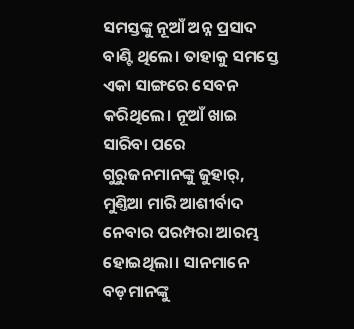ସମସ୍ତଙ୍କୁ ନୂଆଁ ଅନ୍ନ ପ୍ରସାଦ ବାଣ୍ଟି ଥିଲେ। ତାହାକୁ ସମସ୍ତେ ଏକା ସାଙ୍ଗରେ ସେବନ କରିଥିଲେ। ନୂଆଁ ଖାଇ ସାରିବା ପରେ ଗୁରୁଜନମାନଙ୍କୁ ଜୁହାର‌୍‌, ମୁଣ୍ତିଆ ମାରି ଆଶୀର୍ବାଦ ନେବାର ପରମ୍ପରା ଆରମ୍ଭ ହୋଇଥିଲା। ସାନମାନେ ବଡ଼ମାନଙ୍କୁ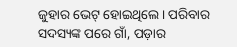ଜୁହାର ଭେଟ୍‌ ହୋଇଥିଲେ। ପରିବାର ସଦସ୍ୟଙ୍କ ପରେ ଗାଁ, ପଡ଼ାର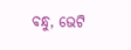ବନ୍ଧୁ, ଭେଟି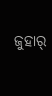ଜୁହାର‌୍‌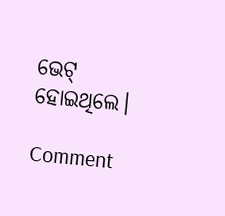ଭେଟ୍‌ ହୋଇଥିଲେ।

Comment